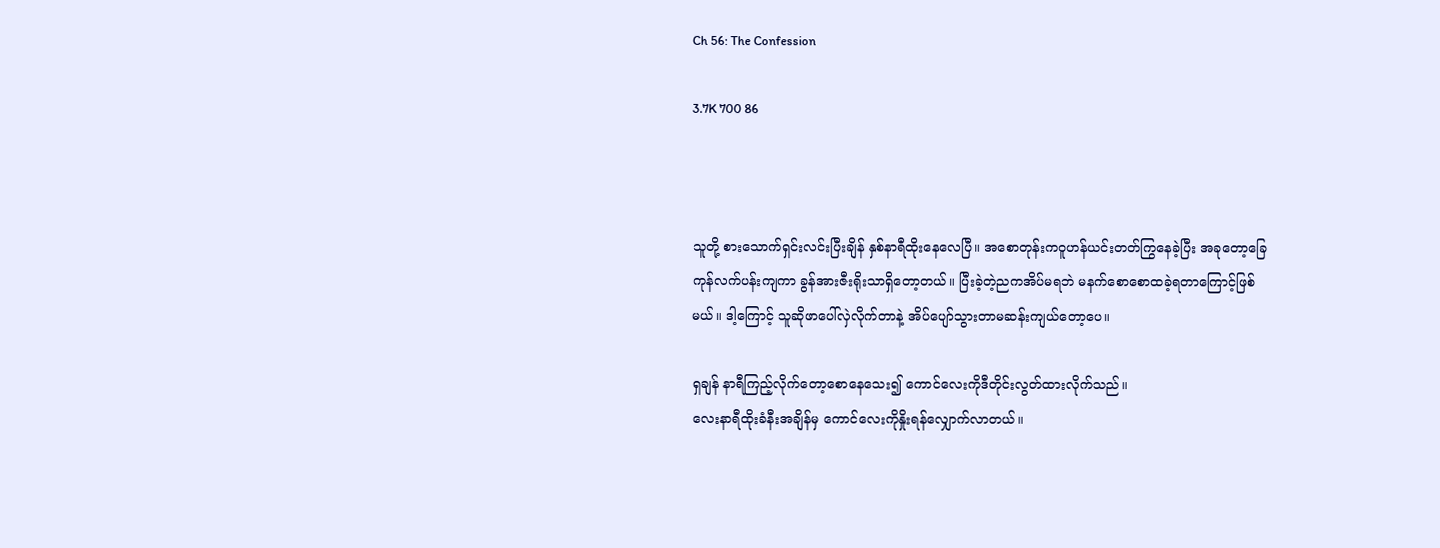Ch 56: The Confession

3.7K 700 86



သူတို့ စားသောက်ရှင်းလင်းပြီးချိန် နှစ်နာရီထိုးနေလေပြီ။ အစောတုန်းကဝူဟန်ယင်းတတ်ကြွနေခဲ့ပြီး အခုတော့ခြေကုန်လက်ပန်းကျကာ ခွန်အားဇီးရိုးသာရှိတော့တယ်။ ပြီးခဲ့တဲ့ညကအိပ်မရဘဲ မနက်စောစောထခဲ့ရတာကြောင့်ဖြစ်မယ်။ ဒါ့ကြောင့် သူဆိုဖာပေါ်လှဲလိုက်တာနဲ့ အိပ်ပျော်သွားတာမဆန်းကျယ်တော့ပေ။

ရှချန် နာရီကြည့်လိုက်တော့စောနေသေး၍ ကောင်လေးကိုဒီတိုင်းလွတ်ထားလိုက်သည်။
လေးနာရီထိုးခံနီးအချိန်မှ ကောင်လေးကိုနှိုးရန်လျှောက်လာတယ်။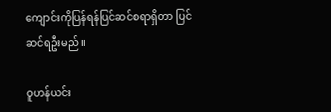ကျောင်းကိုပြန်ရန်ပြင်ဆင်စရာရှိတာ ပြင်ဆင်ရဦးမည်။

ဝူဟန်ယင်း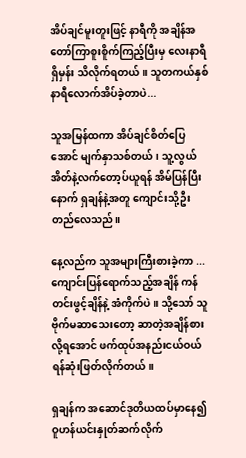အိပ်ချင်မူးတူးဖြင့် နာရီကို အချိန်အတော်ကြာစူးစိူက်ကြည့်ပြီးမှ လေးနာရီရှိမှန်း သိလိုက်ရတယ်။ သူတကယ်နှစ်နာရီလောက်အိပ်ခဲ့တာပဲ...

သူအမြန်ထကာ အိပ်ချင်စိတ်ပြေအောင် မျက်နှာသစ်တယ်၊ သူ့လွယ်အိတ်နဲ့လက်တော့ပ်ယူရန် အိမ်ပြန်ပြီးနောက် ရှချန်နဲ့အတူ ကျောင်းသို့ဦးတည်လေသည်။

နေ့လည်က သူအများကြီးစားခဲ့ကာ ... ကျောင်းပြန်ရောက်သည့်အချိန် ကန်တင်းဖွင့်ချိန်နဲ့ အံကိုက်ပဲ။ သို့သော် သူဗိုက်မဆာသေးတော့ ဆာတဲ့အချိန်စားလို့ရအောင် ဖက်ထုပ်အနည်းငယ်ဝယ်ရန်ဆုံးဖြတ်လိုက်တယ်။

ရှချန်က အဆောင်ဒုတိယထပ်မှာနေ၍ ဝူဟန်ယင်းနှုတ်ဆက်လိုက်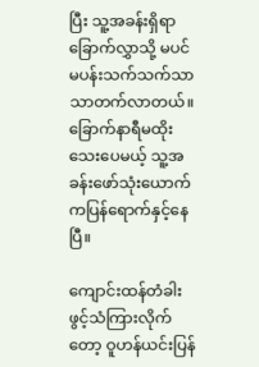ပြီး သူ့အခန်းရှိရာခြောက်လွှာသို့ မပင်မပန်းသက်သက်သာသာတက်လာတယ်။ ခြောက်နာရီမထိုးသေးပေမယ့် သူ့အခန်းဖော်သုံးယောက်ကပြန်ရောက်နှင့်နေပြီ။

ကျောင်းထန်တံခါးဖွင့်သံကြားလိုက်တော့ ဝူဟန်ယင်းပြန်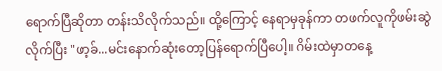ရောက်ပြီဆိုတာ တန်းသိလိုက်သည်။ ထို့ကြောင့် နေရာမှခုန်ကာ တဖက်လူကိုဖမ်းဆွဲလိုက်ပြီး "ဖာ့ခ်...မင်းနောက်ဆုံးတော့ပြန်ရောက်ပြီပေါ့။ ဂိမ်းထဲမှာတနေ့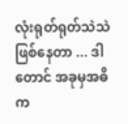လုံးရုတ်ရုတ်သဲသဲဖြစ်နေတာ ... ဒါတောင် အခုမှအဓိက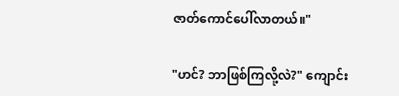ဇာတ်ကောင်ပေါ်လာတယ်။"

"ဟင်? ဘာဖြစ်ကြလို့လဲ?" ကျောင်း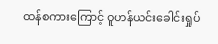ထန်စကားကြောင့် ဝူဟန်ယင်းခေါင်းရှုပ်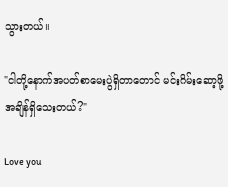သွားတယ်။

"ငါတို့နောက်အပတ်စာမေးပွဲရှိတာတောင် မင်းဂိမ်းဆော့ဖို့အချိန်ရှိသေးတယ်?"

Love you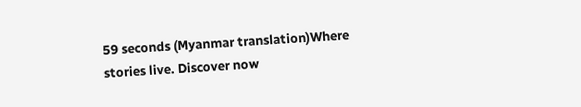59 seconds (Myanmar translation)Where stories live. Discover now